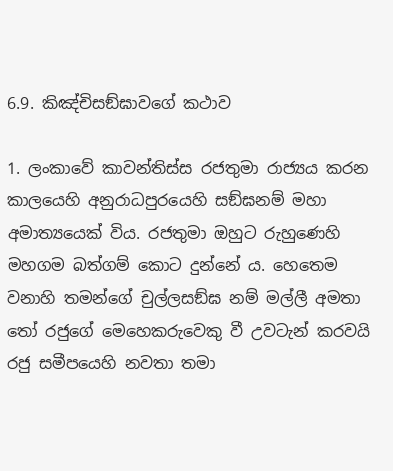6.9. කිඤ්චිසඞ්ඝාවගේ කථාව

1. ලංකාවේ කාවන්තිස්ස රජතුමා රාජ්‍යය කරන කාලයෙහි අනුරාධපුරයෙහි සඞ්ඝනම් මහා අමාත්‍යයෙක් විය. රජතුමා ඔහුට රුහුණෙහි මහගම බත්ගම් කොට දුන්නේ ය. හෙතෙම වනාහි තමන්ගේ චුල්ලසඞ්ඝ නම් මල්ලී අමතා තෝ රජුගේ මෙහෙකරුවෙකු වී උවටැන් කරවයි රජු සමීපයෙහි නවතා තමා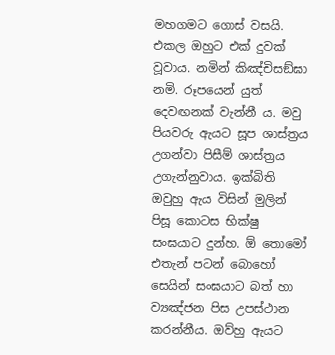මහගමට ගොස් වසයි. එකල ඔහුට එක් දුවක් වූවාය. නමින් කිඤ්චිසඞ්ඝා නමි. රූපයෙන් යුත් දෙවඟනක් වැන්නී ය. මවු පියවරු ඇයට සූප ශාස්ත්‍ර‍ය උගන්වා පිසීම් ශාස්ත්‍ර‍ය උගැන්නුවාය. ඉක්බිති ඔවුහු ඇය විසින් මුලින් පිසූ කොටස භික්ෂු සංඝයාට දුන්හ. ඕ තොමෝ එතැන් පටන් බොහෝ සෙයින් සංඝයාට බත් හා ව්‍යඤ්ජන පිස උපස්ථාන කරන්නීය. ඔව්හු ඇයට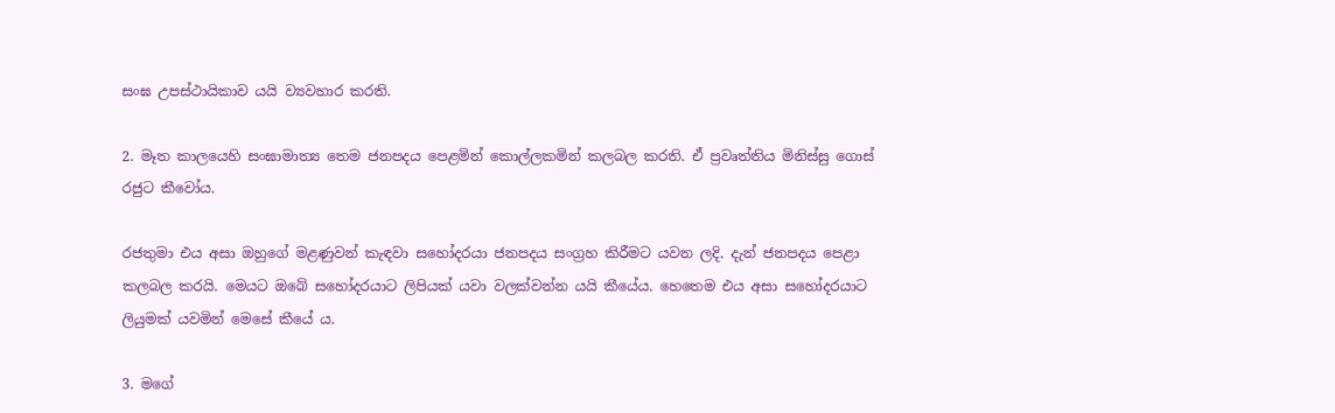සංඝ උපස්ථායිකාව යයි ව්‍යවහාර කරති.

2. මෑත කාලයෙහි සංඝාමාත්‍ය තෙම ජනපදය පෙළමින් කොල්ලකමින් කලබල කරති. ඒ ප්‍ර‍වෘත්තිය මිනිස්සු ගොස් රජුට කීවෝය.

රජතුමා එය අසා ඔහුගේ මළණුවන් කැඳවා සහෝදරයා ජනපදය සංග්‍ර‍හ කිරීමට යවන ලදි. දැන් ජනපදය පෙළා කලබල කරයි. මෙයට ඔබේ සහෝදරයාට ලිපියක් යවා වලක්වන්න යයි කීයේය. හෙතෙම එය අසා සහෝදරයාට ලියුමක් යවමින් මෙසේ කීයේ ය.

3. මගේ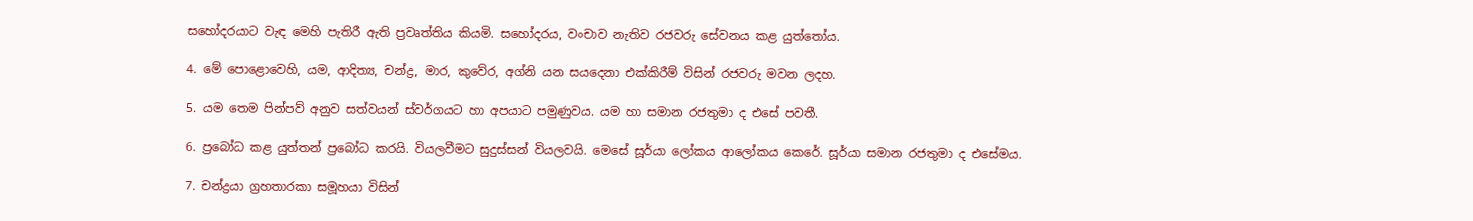සහෝදරයාට වැඳ මෙහි පැතිරී ඇති ප්‍ර‍වෘත්තිය කියමි. සහෝදරය, වංචාව නැතිව රජවරු සේවනය කළ යුත්තෝය.

4. මේ පොළොවෙහි, යම, ආදිත්‍ය, චන්ද්‍ර‍, මාර, කුවේර, අග්නි යන සයදෙනා එක්කිරීම් විසින් රජවරු මවන ලදහ.

5. යම තෙම පින්පව් අනුව සත්වයන් ස්වර්ගයට හා අපයාට පමුණුවය. යම හා සමාන රජතුමා ද එසේ පවතී.

6. ප්‍ර‍බෝධ කළ යුත්තන් ප්‍රබෝධ කරයි. වියලවීමට සුදුස්සන් වියලවයි. මෙසේ සූර්යා ලෝකය ආලෝකය කෙරේ. සූර්යා සමාන රජතුමා ද එසේමය.

7. චන්ද්‍ර‍යා ග්‍ර‍හතාරකා සමූහයා විසින්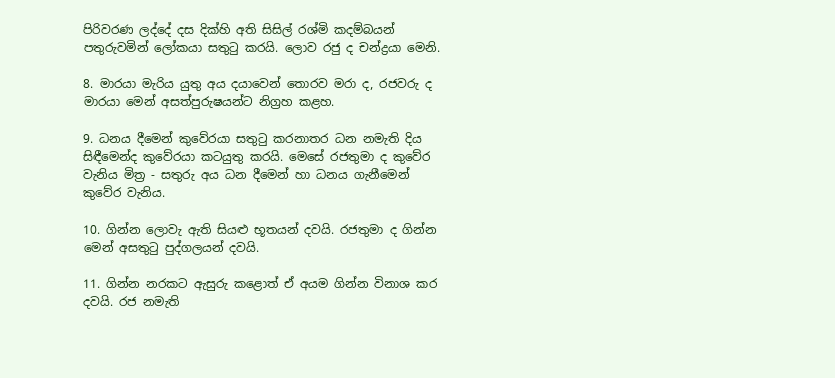පිරිවරණ ලද්දේ දස දික්හි අති සිසිල් රශ්මි කදම්බයන් පතුරුවමින් ලෝකයා සතුටු කරයි. ලොව රජු ද චන්ද්‍ර‍යා මෙනි.

8. මාරයා මැරිය යුතු අය දයාවෙන් තොරව මරා ද, රජවරු ද මාරයා මෙන් අසත්පුරුෂයන්ට නිග්‍ර‍හ කළහ.

9. ධනය දීමෙන් කුවේරයා සතුටු කරනාතර ධන නමැති දිය සිඳීමෙන්ද කුවේරයා කටයුතු කරයි. මෙසේ රජතුමා ද කුවේර වැනිය මිත්‍ර‍ - සතුරු අය ධන දීමෙන් හා ධනය ගැනීමෙන් කුවේර වැනිය.

10. ගින්න ලොවැ ඇති සියළු භූතයන් දවයි. රජතුමා ද ගින්න මෙන් අසතුටු පුද්ගලයන් දවයි.

11. ගින්න නරකට ඇසුරු කළොත් ඒ අයම ගින්න විනාශ කර දවයි. රජ නමැති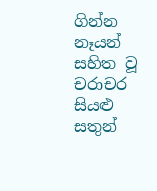ගින්න නෑයන් සහිත වූ චරාචර සියළු සතුන්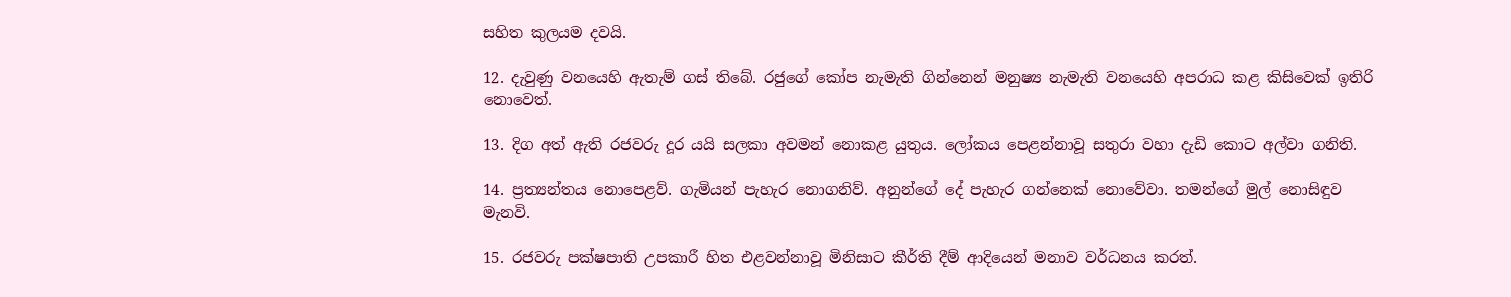සහිත කුලයම දවයි.

12. දැවුණු වනයෙහි ඇතැම් ගස් තිබේ. රජුගේ කෝප නැමැති ගින්නෙන් මනුෂ්‍ය නැමැති වනයෙහි අපරාධ කළ කිසිවෙක් ඉතිරි නොවෙත්.

13. දිග අත් ඇති රජවරු දූර යයි සලකා අවමන් නොකළ යුතුය. ලෝකය පෙළන්නාවූ සතුරා වහා දැඩි කොට අල්වා ගනිති.

14. ප්‍ර‍ත්‍යන්තය නොපෙළව්. ගැමියන් පැහැර නොගනිව්. අනුන්ගේ දේ පැහැර ගන්නෙක් නොවේවා. තමන්ගේ මුල් නොසිඳුව මැනවි.

15. රජවරු පක්ෂපාති උපකාරී හිත එළවන්නාවූ මිනිසාට කීර්ති දීම් ආදියෙන් මනාව වර්ධනය කරත්.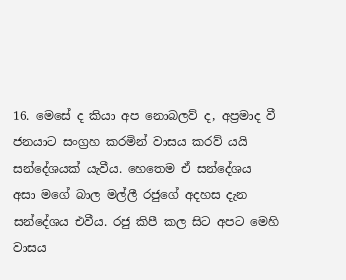16. මෙසේ ද කියා අප නොබලව් ද, අප්‍ර‍මාද වී ජනයාට සංග්‍ර‍හ කරමින් වාසය කරව් යයි සන්දේශයක් යැවීය. හෙතෙම ඒ සන්දේශය අසා මගේ බාල මල්ලී රජුගේ අදහස දැන සන්දේශය එවීය. රජු කිපී කල සිට අපට මෙහි වාසය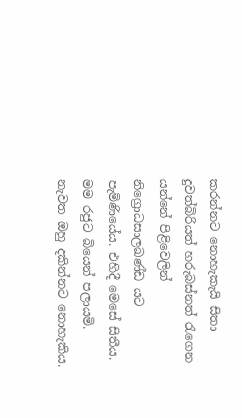කරන්නට නොහැකැයි සිතා දුවත්බිරියත් හරුබස්නත් රැගෙන යන්නේ පිළිවෙලින් නිග්‍රොධසාලඛණ්ඩ යට පැමිණියේය. එහිදී මෙසේ සිතීය. මම රජුට බියෙන් පලායමි. නැවත ඔහු දකින්නට නොහැකිය.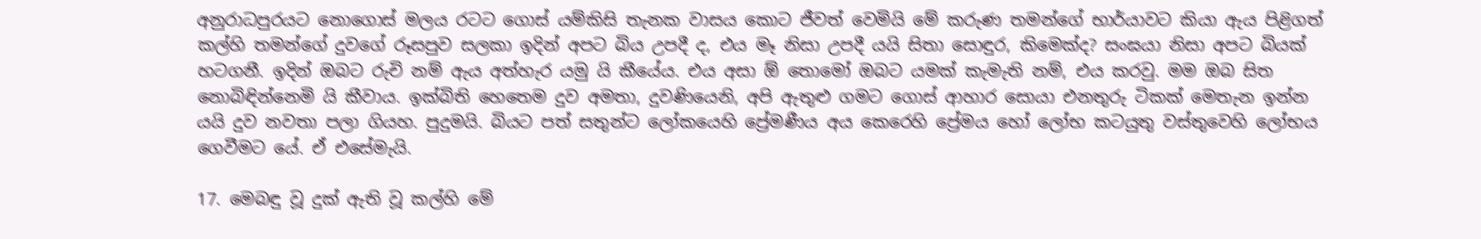අනුරාධපුරයට නොගොස් මලය රටට ගොස් යම්කිසි තැනක වාසය කොට ජීවත් වෙමියි මේ කරුණ තමන්ගේ භාර්යාවට කියා ඇය පිළිගත් කල්හි තමන්ගේ දුවගේ රූසපුව සලකා ඉදින් අපට බිය උපදී ද, එය මෑ නිසා උපදී යයි සිතා සොඳුර, කිමෙක්ද? සංඝයා නිසා අපට බියක් හටගනී. ඉදින් ඔබට රුචි නම් ඇය අත්හැර යමු යි කීයේය. එය අසා ඕ තොමෝ ඔබට යමක් කැමැති නම්, එය කරවු. මම ඔබ සිත නොබිඳින්නෙමි යි කීවාය. ඉක්බිති හෙතෙම දුව අමතා, දුවණියෙනි, අපි ඇතුළු ගමට ගොස් ආහාර සොයා එනතුරු ටිකක් මෙතැන ඉන්න යයි දුව නවතා පලා ගියහ. පුදුමයි. බියට පත් සතුන්ට ලෝකයෙහි ප්‍රේමණීය අය කෙරෙහි ප්‍රේමය හෝ ලෝභ කටයුතු වස්තුවෙහි ලෝභය ගෙවීමට යේ. ඒ එසේමැයි.

17. මෙබඳු වූ දුක් ඇති වූ කල්හි මේ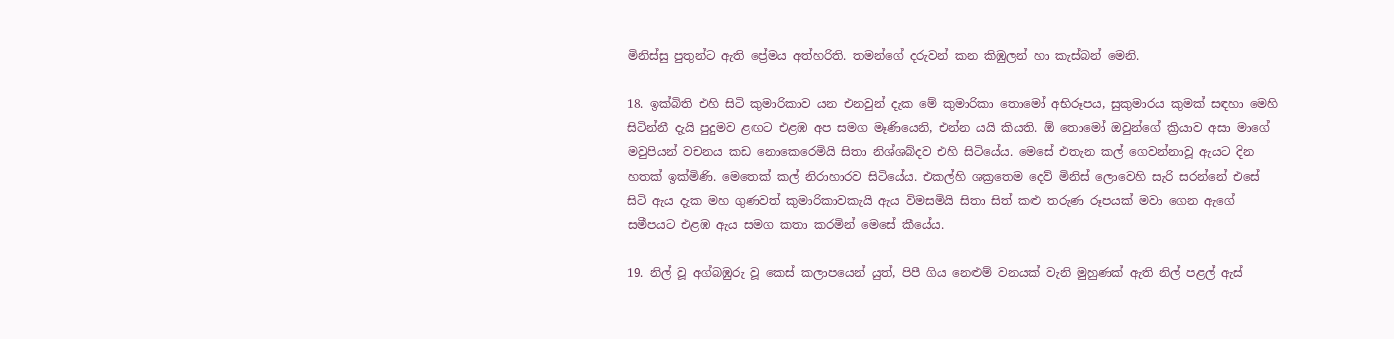මිනිස්සු පුතුන්ට ඇති ප්‍රේමය අත්හරිති. තමන්ගේ දරුවන් කන කිඹුලන් හා කැස්බන් මෙනි.

18. ඉක්බිති එහි සිටි කුමාරිකාව යන එනවුන් දැක මේ කුමාරිකා තොමෝ අභිරූපය, සුකුමාරය කුමක් සඳහා මෙහි සිටින්නී දැයි පුදුමව ළඟට එළඹ අප සමග මෑණියෙනි, එන්න යයි කියති. ඕ තොමෝ ඔවුන්ගේ ක්‍රියාව අසා මාගේ මවුපියන් වචනය කඩ නොකෙරෙමියි සිතා නිශ්ශබ්දව එහි සිටියේය. මෙසේ එතැන කල් ගෙවන්නාවූ ඇයට දින හතක් ඉක්මිණි. මෙතෙක් කල් නිරාහාරව සිටියේය. එකල්හි ශක්‍රතෙම දෙව් මිනිස් ලොවෙහි සැරි සරන්නේ එසේ සිටි ඇය දැක මහ ගුණවත් කුමාරිකාවකැයි ඇය විමසමියි සිතා සිත් කළු තරුණ රූපයක් මවා ගෙන ඇගේ සමීපයට එළඹ ඇය සමග කතා කරමින් මෙසේ කීයේය.

19. නිල් වූ අග්බඹුරු වූ කෙස් කලාපයෙන් යුත්, පිපී ගිය නෙළුම් වනයක් වැනි මුහුණක් ඇති නිල් පළල් ඇස්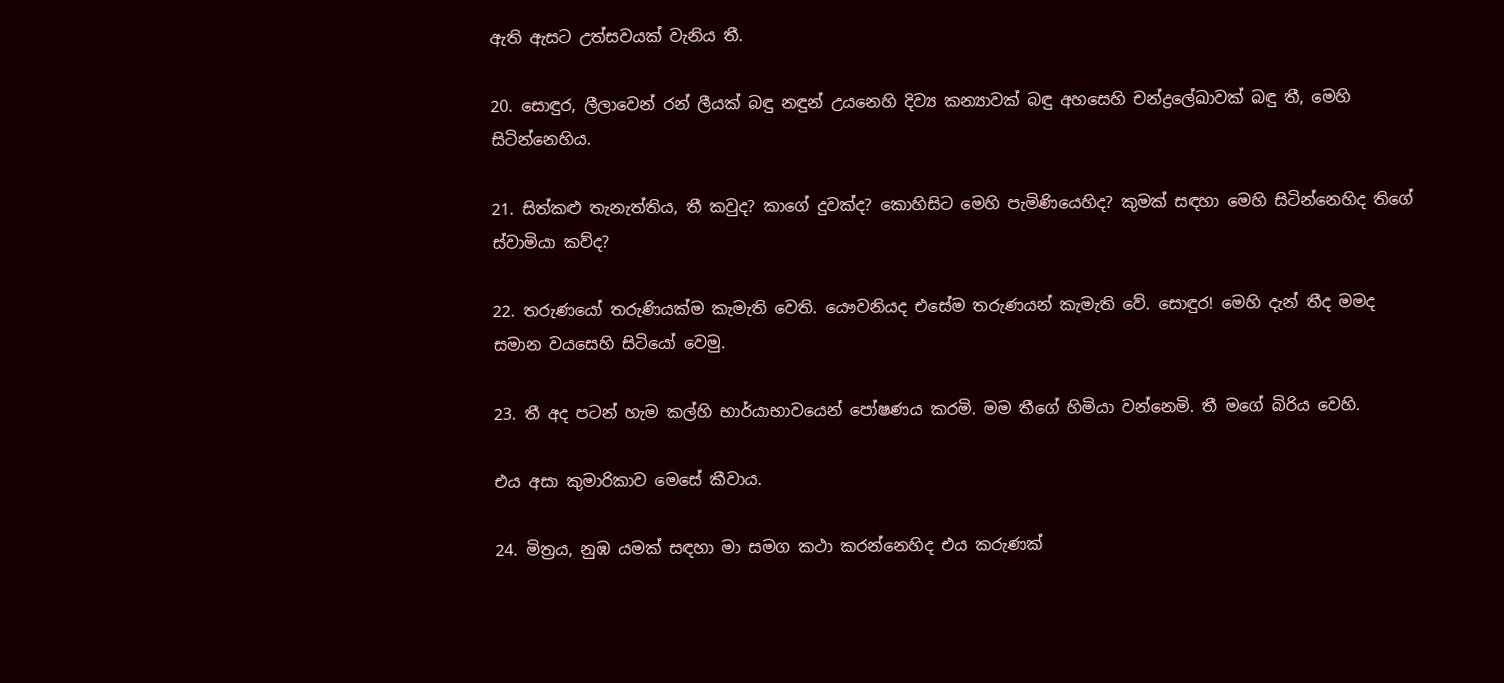ඇති ඇසට උත්සවයක් වැනිය තී.

20. සොඳුර, ලීලාවෙන් රන් ලීයක් බඳු නඳුන් උයනෙහි දිව්‍ය කන්‍යාවක් බඳු අහසෙහි චන්ද්‍රලේඛාවක් බඳු තී, මෙහි සිටින්නෙහිය.

21. සිත්කළු තැනැත්තිය, තී කවුද? කාගේ දුවක්ද? කොහිසිට මෙහි පැමිණියෙහිද? කුමක් සඳහා මෙහි සිටින්නෙහිද තිගේ ස්වාමියා කව්ද?

22. තරුණයෝ තරුණියක්ම කැමැති වෙති. යෞවනියද එසේම තරුණයන් කැමැති වේ. සොඳුර! මෙහි දැන් තීද මමද සමාන වයසෙහි සිටියෝ වෙමු.

23. තී අද පටන් හැම කල්හි භාර්යාභාවයෙන් පෝෂණය කරමි. මම තීගේ හිමියා වන්නෙමි. තී මගේ බිරිය වෙහි.

එය අසා කුමාරිකාව මෙසේ කීවාය.

24. මිත්‍ර‍ය, නුඹ යමක් සඳහා මා සමග කථා කරන්නෙහිද එය කරුණක්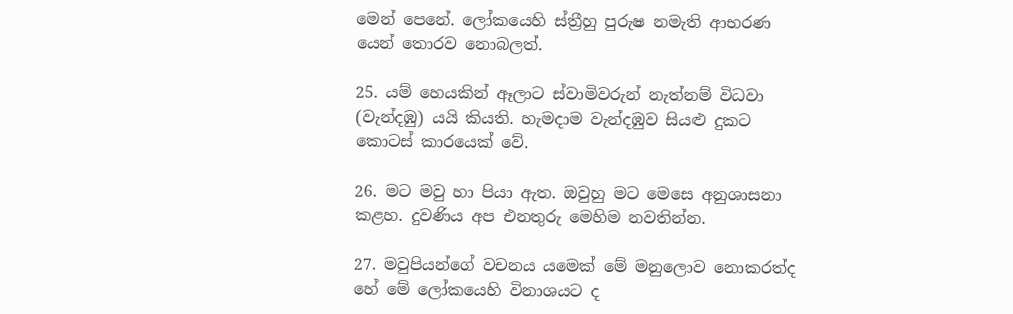මෙන් පෙනේ. ලෝකයෙහි ස්ත්‍රීහු පුරුෂ නමැති ආභරණ යෙන් තොරව නොබලත්.

25. යම් හෙයකින් ඈලාට ස්වාමිවරුන් නැත්නම් විධවා (වැන්දඹු) යයි කියති. හැමදාම වැන්දඹුව සියළු දුකට කොටස් කාරයෙක් වේ.

26. මට මවු හා පියා ඇත. ඔවුහු මට මෙසෙ අනුශාසනා කළහ. දුවණිය අප එනතුරු මෙහිම නවතින්න.

27. මවුපියන්ගේ වචනය යමෙක් මේ මනුලොව නොකරත්ද හේ මේ ලෝකයෙහි විනාශයට ද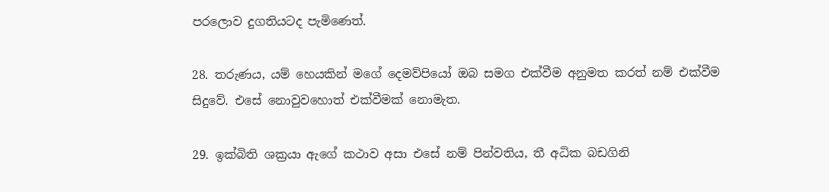පරලොව දුගතියටද පැමිණෙත්.

28. තරුණය, යම් හෙයකින් මගේ දෙමව්පියෝ ඔබ සමග එක්වීම අනුමත කරත් නම් එක්වීම සිදුවේ. එසේ නොවුවහොත් එක්වීමක් නොමැත.

29. ඉක්බිති ශක්‍ර‍යා ඇගේ කථාව අසා එසේ නම් පින්වතිය, තී අධික බඩගිනි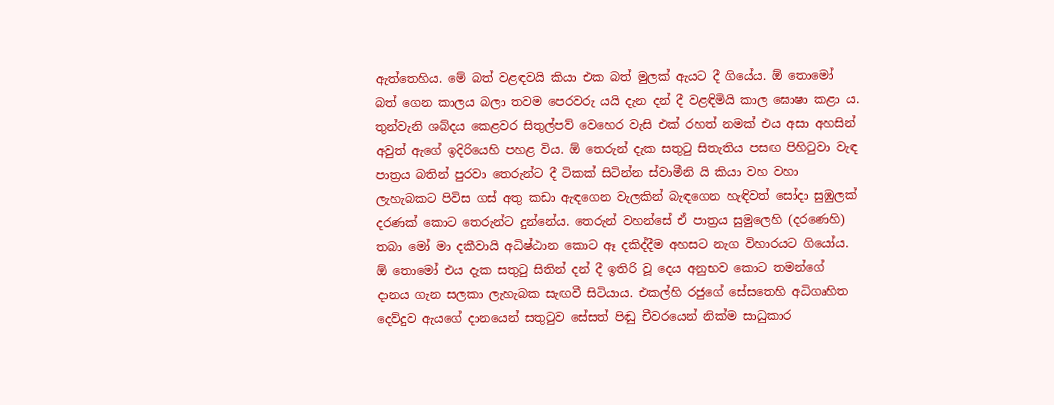ඇත්තෙහිය. මේ බත් වළඳවයි කියා එක බත් මුලක් ඇයට දී ගියේය. ඕ තොමෝ බත් ගෙන කාලය බලා තවම පෙරවරු යයි දැන දන් දී වළඳිමියි කාල ඝොෂා කළා ය. තුන්වැනි ශබ්දය කෙළවර සිතුල්පව් වෙහෙර වැසි එක් රහත් නමක් එය අසා අහසින් අවුත් ඇගේ ඉදිරියෙහි පහළ විය. ඕ තෙරුන් දැක සතුටු සිතැතිය පසඟ පිහිටුවා වැඳ පාත්‍ර‍ය බතින් පුරවා තෙරුන්ට දී ටිකක් සිටින්න ස්වාමීනි යි කියා වහ වහා ලැහැබකට පිවිස ගස් අතු කඩා ඇඳගෙන වැලකින් බැඳගෙන හැඳිවත් සෝදා සුඹුලක් දරණක් කොට තෙරුන්ට දුන්නේය. තෙරුන් වහන්සේ ඒ පාත්‍ර‍ය සුමුලෙහි (දරණෙහි) තබා මෝ මා දකීවායි අධිෂ්ඨාන කොට ඈ දකිද්දීම අහසට නැග විහාරයට ගියෝය. ඕ තොමෝ එය දැක සතුටු සිතින් දන් දී ඉතිරි වූ දෙය අනුභව කොට තමන්ගේ දානය ගැන සලකා ලැහැබක සැඟවී සිටියාය. එකල්හි රජුගේ සේසතෙහි අධිගෘහිත දෙව්දුව ඇයගේ දානයෙන් සතුටුව සේසත් පිඬු චීවරයෙන් නික්ම සාධුකාර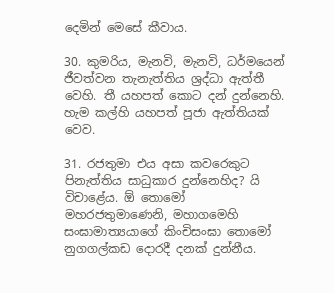දෙමින් මෙසේ කීවාය.

30. කුමරිය, මැනවි, මැනවි, ධර්මයෙන් ජීවත්වන තැනැත්තිය ශ්‍ර‍ද්ධා ඇත්තී වෙහි. තී යහපත් කොට දන් දුන්නෙහි. හැම කල්හි යහපත් පූජා ඇත්තියක් වෙව.

31. රජතුමා එය අසා කවරෙකුට පිනැත්තිය සාධුකාර දුන්නෙහිද? යි විචාළේය. ඕ තොමෝ මහරජතුමාණෙනි, මහාගමෙහි සංඝාමාත්‍යයාගේ කිංචිසංඝා තොමෝ නුගගල්කඩ දොරදී දනක් දුන්නීය.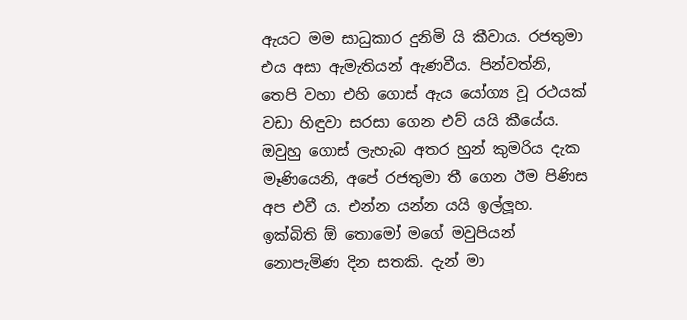ඇයට මම සාධුකාර දුනිමි යි කීවාය. රජතුමා එය අසා ඇමැතියන් ඇණවීය. පින්වත්නි, තෙපි වහා එහි ගොස් ඇය යෝග්‍ය වූ රථයක් වඩා හිඳුවා සරසා ගෙන එව් යයි කීයේය. ඔවුහු ගොස් ලැහැබ අතර හුන් කුමරිය දැක මෑණියෙනි, අපේ රජතුමා තී ගෙන ඊම පිණිස අප එවී ය. එන්න යන්න යයි ඉල්ලූහ. ඉක්බිති ඕ තොමෝ මගේ මවුපියන් නොපැමිණ දින සතකි. දැන් මා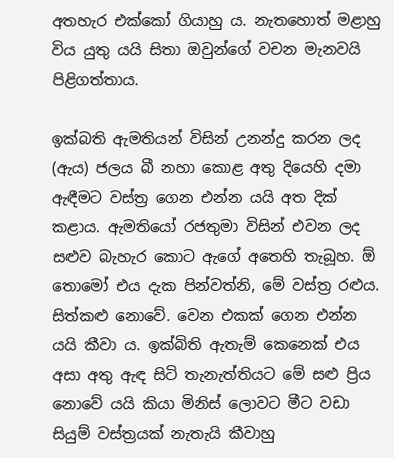අතහැර එක්කෝ ගියාහු ය. නැතහොත් මළාහු විය යුතු යයි සිතා ඔවුන්ගේ වචන මැනවයි පිළිගත්තාය.

ඉක්බති ඇමතියන් විසින් උනන්දු කරන ලද (ඇය) ජලය බී නහා කොළ අතු දියෙහි දමා ඇඳීමට වස්ත්‍ර‍ ගෙන එන්න යයි අත දික් කළාය. ඇමතියෝ රජතුමා විසින් එවන ලද සළුව බැහැර කොට ඇගේ අතෙහි තැබූහ. ඕ තොමෝ එය දැක පින්වත්නි, මේ වස්ත්‍ර‍ රළුය. සිත්කළු නොවේ. වෙන එකක් ගෙන එන්න යයි කීවා ය. ඉක්බිති ඇතැම් කෙනෙක් එය අසා අතු ඇඳ සිටි තැනැත්තියට මේ සළු ප්‍රිය නොවේ යයි කියා මිනිස් ලොවට මීට වඩා සියුම් වස්ත්‍ර‍යක් නැතැයි කීවාහු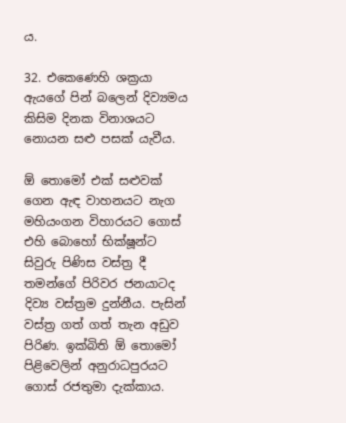ය.

32. එකෙණෙහි ශක්‍ර‍යා ඇයගේ පින් බලෙන් දිව්‍යමය කිසිම දිනක විනාශයට නොයන සළු පසක් යැවීය.

ඕ තොමෝ එක් සළුවක් ගෙන ඇඳ වාහනයට නැග මහියංගන විහාරයට ගොස් එහි බොහෝ භික්ෂූන්ට සිවුරු පිණිස වස්ත්‍ර‍ දී තමන්ගේ පිරිවර ජනයාටද දිව්‍ය වස්ත්‍ර‍ම දුන්නීය. පැසින් වස්ත්‍ර‍ ගත් ගත් තැන අඩුව පිරිණ. ඉක්බිති ඕ තොමෝ පිළිවෙලින් අනුරාධපුරයට ගොස් රජතුමා දැක්කාය.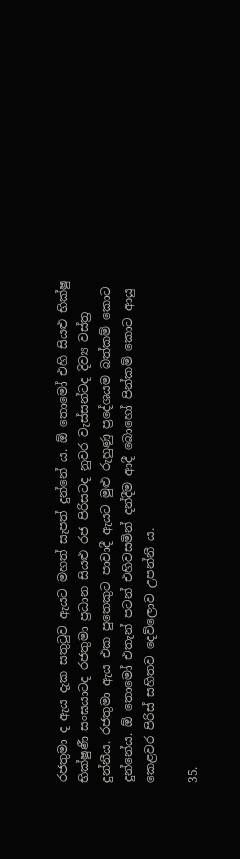රජතුමා ද ඇය දැක සතුටුව ඇයට මහත් සැපත් දුන්නේ ය. ඕ තොමෝ එහි සියළු භික්ෂු භික්ෂුණී සංඝයාටද රජතුමා ප්‍ර‍ධාන සියළු රජ පිරිසටද නුවර වැස්සන්ටද දිව්‍ය වස්ත්‍ර‍ දුන්නීය. රජතුමා ඇය එක පුතෙකුට පාවාදී ඇයට මුළු රුහුණු ප්‍රදේශයම බත්කම් කොට දුන්නේය. ඕ තොමෝ එතැන් පටන් එහිවසමින් දන්දීම ආදී බොහෝ පින්කම් කොට ආයු කෙළවර පිරිස් සහිතව දෙව්ලොව උපන්නී ය.

35.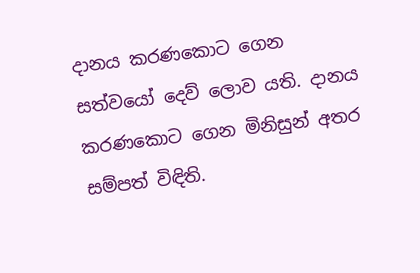දානය කරණකොට ගෙන සත්වයෝ දෙව් ලොව යති. දානය කරණකොට ගෙන මිනිසුන් අතර සම්පත් විඳිති.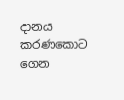දානය කරණකොට ගෙන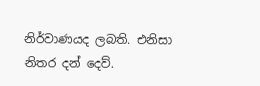නිර්වාණයද ලබති. එනිසා නිතර දන් දෙව්.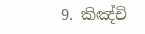9. කිඤ්චි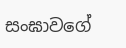සංඝාවගේ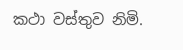කථා වස්තුව නිමි.